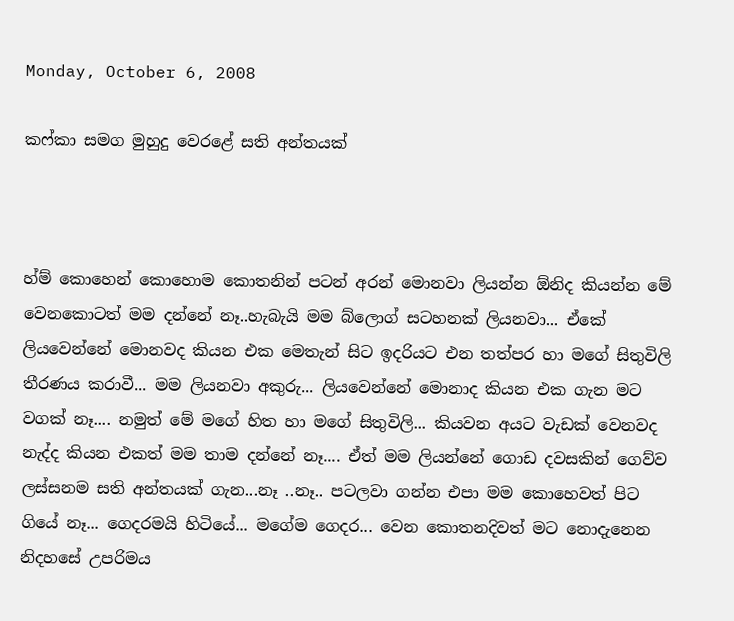Monday, October 6, 2008

කෆ්කා සමග මුහුදු වෙරළේ සති අන්තයක්



හ්ම් කොහෙන් කොහොම කොතනින් පටන් අරන් මො‍නවා ලියන්න ඕනිද කියන්න මේ වෙනකොටත් මම දන්නේ නෑ..හැබැයි මම ‍බ්ලොග් සටහනක් ලියනවා... ඒකේ ලියවෙන්නේ මොනවද කියන එක මෙතැන් සිට ඉදරියට එන තත්පර හා මගේ සිතුවිලි තීරණය කරාවී... මම ලියනවා අකුරු... ලියවෙන්නේ මොනාද කියන එක ගැන මට වගක් නෑ.... නමුත් මේ මගේ හිත හා මගේ සිතුවිලි... කියවන අය‍ට වැඩක් වෙනවද නැද්ද කියන එකත් මම තාම දන්නේ නෑ‍‍.... ඒත් මම ලියන්නේ ගොඩ දවසකින් ගෙව්ව ලස්සනම සති අන්තයක් ගැන...නෑ ..නෑ.. පටලවා ගන්න එපා මම කොහෙවත් පිට ගියේ නෑ... ගෙදරමයි හිටියේ... මගේම ගෙදර... වෙන කොතනදිවත් මට නොදැනෙන නිදහසේ උපරිමය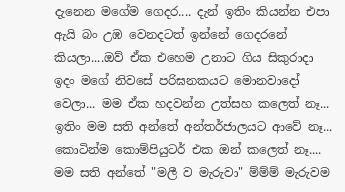දැනෙන මගේම ‍ගෙදර.... දැන් ඉතිං කියන්න එපා ඇයි බං උඹ වෙනදටත් ඉන්නේ ‍ගෙදරනේ කියලා....ඔව් ඒක එහෙම උනාට ගිය සිකුරාදා ඉදං මගේ නිවසේ පරිඝනකයට මොනවාදෝ වෙලා... මම ඒක හදවන්න උත්සහ කලෙත් නෑ... ඉතිං මම සති අන්තේ අන්තර්ජාලයට ආවේ නෑ‍‍‍... කොටින්ම කොම්පියුටර් එක ඔන් කලෙත් නෑ.... මම සති අන්තේ "මලී ව මැරුවා" ම්ම්ම් මැරුවම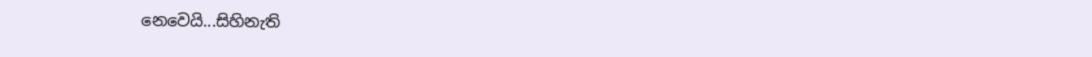නෙවෙයි...සිහිනැති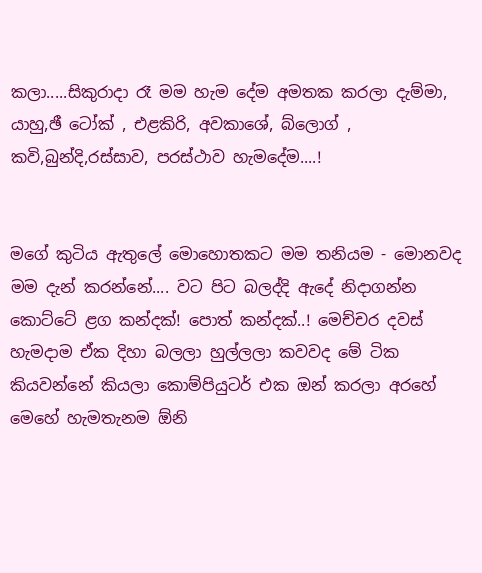කලා.....සිකුරාදා රෑ මම හැම දේම අමතක කරලා දැම්මා, යාහු,ඡී ටෝක් , එළකිරි, අවකා‍ශේ, බ්ලොග් , කවි,බුන්දි,රස්සාව, පරස්ථාව හැමදේම‍‍....!


මගේ කුටිය ඇතුලේ මොහොතකට මම තනියම - මොනවද මම දැන් කරන්නේ.... වට පිට බලද්දි ඇදේ නිදාගන්න කොට්ටේ ළග කන්දක්! පොත් කන්දක්‍‍..! මෙච්චර දවස් හැමදාම ඒක දිහා බලලා හුල්ලලා කවවද මේ ටික කියවන්නේ කියලා කොම්පියුටර් එක ‍ඔන් කරලා අරහේ මෙහේ හැමතැනම ‍ඕනි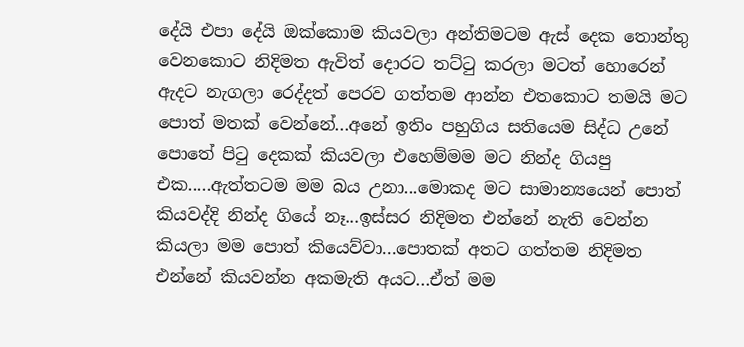දේයි එපා දේයි ඔක්කොම කියවලා අන්තිමටම ඇස් දෙක තොන්තු වෙනකොට නිදිමත ඇවිත් දොරට තට්ටු කරලා මටත් හොරෙන් ඇදට නැගලා රෙද්දත් පෙරව ගත්තම ආන්න එතකොට තමයි මට පොත් මතක් වෙන්නේ...අනේ ඉතිං පහුගිය සතියෙම සිද්ධ උනේ පොතේ පිටු දෙකක් කියවලා එහෙම්මම මට නින්ද ගියපු එක‍‍.....ඇත්තටම මම බය උනා...මොකද මට සාමාන්‍යයෙන් පොත් කියවද්දි නින්ද ගියේ නෑ...ඉස්සර නිදිමත එන්නේ නැති වෙන්න කියලා මම පොත් කියෙව්වා...පොතක් අතට ගත්තම නිදිමත එන්නේ කියවන්න අකමැති අයට...ඒත් මම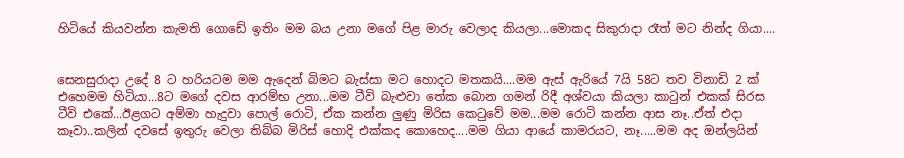හිටියේ කියවන්න කැමති ගොඩේ ඉතිං මම බය උනා මගේ පිළ මාරු වෙලාද කියලා...මොකද සිකුරාදා රෑත් මට නින්ද ගියා....


සෙනසුරාදා උදේ 8 ට හරියටම මම ඇදෙන් බිමට බැස්සා මට හොදට මතකයි....මම ඇස් ඇරියේ 7යි 58ට තව විනාඩි 2 ක් එහෙමම හිටියා...8ට මගේ දවස ආරම්භ උනා...මම ටීවි බැළුවා තේක බොන ගමන් රිදී අශ්වයා කියලා කාටුන් එකක් සිරස ටීවි ‍එකේ...ඊළගට අම්මා හැදුවා පොල් රොටි, ඒක කන්න ලුණු මිරිස කෙටුවේ මම...මම රොටි කන්න ආස නෑ..ඒත් එදා කෑවා..කලින් දවසේ ඉතුරු වෙලා තිබ්බ මිරිස් හොදි එක්කද කොහෙද....මම ගියා ආයේ කාමරයට, නෑ.....මම අද ඔන්ලයින්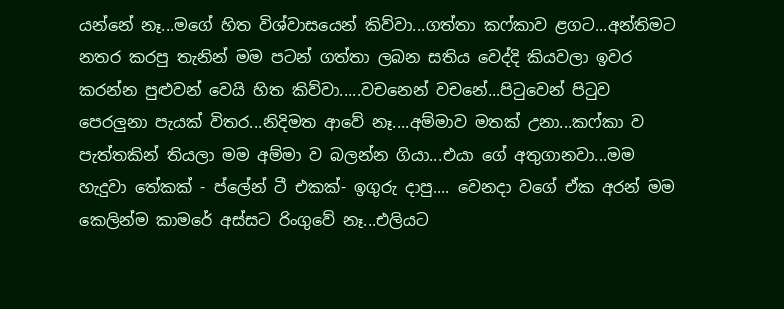යන්නේ නෑ...මගේ හිත විශ්වාසයෙන් කිව්වා...ගත්තා කෆ්කාව ළගට...අන්තිමට නතර කරපු තැනින් මම පටන් ගත්තා‍‍‍ ලබන සතිය වෙද්දි කියවලා ඉවර කරන්න පුළුවන් වෙයි හිත කිව්වා.....වචනෙන් වචනේ...පිටුවෙන් පිටුව පෙරලුනා පැයක් විතර...නිදිමත ආවේ නෑ....අම්මාව මතක් උනා...කෆ්කා ව පැත්තකින් තියලා මම අම්මා ව බලන්න ගියා...එයා‍ ගේ අතුගානවා...මම හැදුවා ‍තේකක් - ප්ලේන් ටී එකක්- ඉගුරු දාපු.... වෙනදා වගේ ඒක අරන් මම කෙ‍ලින්ම කාමරේ අස්සට රිංගුවේ නෑ...එලියට‍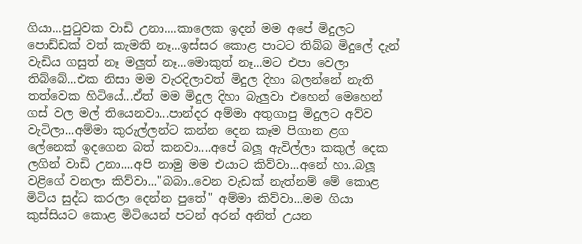ගියා...පුටුවක වාඩි උනා....කාලෙක ඉදන් මම අපේ මිදුලට පොඩ්ඩක් වත් කැමති නෑ...ඉස්සර කොළ පාටට තිබ්බ මිදුලේ දැන් වැඩිය ගසුත් නෑ මලුත් නෑ...මොකුත් නෑ...මට එපා‍ වෙලා තිබ්බේ...එක නිසා මම වැරදිලාවත් මිදුල දිහා බලන්නේ නැති තත්වෙක හිටියේ...ඒත් මම ‍මිදුල දිහා බැලුවා එහෙන් මෙහෙන් ගස් වල මල් තියෙනවා...පාන්දර අම්මා අතුගාපු මිදුලට අව්ව වැටිලා...අම්මා‍ කුරුල්ලන්ට කන්න දෙන කෑම පිගාන ළග ලේනෙක් ඉදගෙන බත් කනවා....අපේ බලූ ඇවිල්ලා කකුල් දෙක ලගින් වාඩි උනා....අපි නාමු මම එයා‍ට කිව්වා...අනේ හා..බලූ වළිගේ වනලා කිව්වා..."බබා..වෙන වැඩක් නැත්නම් මේ කොළ මිටිය සුද්ධ කරලා දෙන්න පුතේ" අම්මා කිව්වා...මම ගියා කුස්සියට කොළ මිටියෙන් පටන් අරන් අනිත් ‍උයන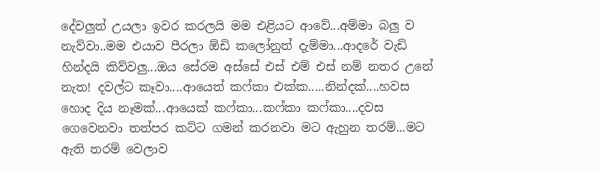දේවලුත් උයලා ඉවර කරලයි මම එළියට ආ‍වේ...අම්මා බලු ව නැව්වා..මම එයාව පීරලා ඕඩි ‍කලෝනුත් දැම්මා...ආදරේ වැඩි හින්දයි කිව්වලු...ඔය සේරම අස්සේ එස් එම් එස් නම් නතර උනේ නැත! දවල්ට කෑවා....ආයෙත් කෆ්කා එක්ක‍‍‍‍.....නින්දක්....හවස හොද දිය නෑමක්...ආයෙක් කෆ්කා...ක‍‍ෆ්කා කෆ්කා....දවස ගෙවෙනවා තත්පර කට්ට ගමන් කරනවා මට ඇහුන තරම්...මට ඇති තරම් වෙලාව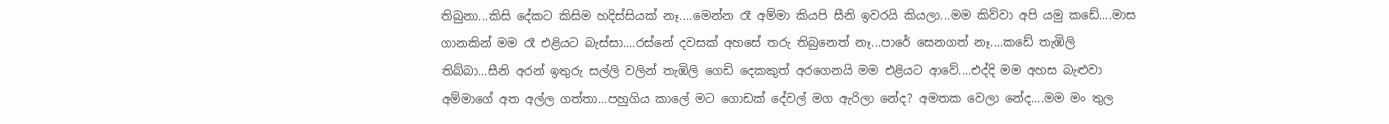තිබුනා...කිසි දේකට කිසිම හදිස්සියක් නෑ....මෙන්න රෑ අම්මා කියපි සීනි ඉවරයි කියලා...මම කිව්වා අපි යමු ක‍ඩේ....මාස ගානකින් මම රෑ එළියට බැස්සා....රස්නේ දවසක් අහසේ තරු තිබුනෙත් නෑ...පාරේ ‍සෙනගත් නෑ‍‍‍....කඩේ තැඹිලි තිබ්බා...සීනි අරන් ඉතුරු සල්ලි වලින් තැඹිලි ‍ගෙඩි දෙකකුත් අරගෙනයි මම එළියට ආවේ....එද්දි මම අහස බැළුවා අම්මාගේ අත අල්ල ගත්තා...පහුගිය කාලේ මට ගොඩක් දේවල් මග ඇරිලා නේද? අමතක වෙලා නේද....මම මං තුල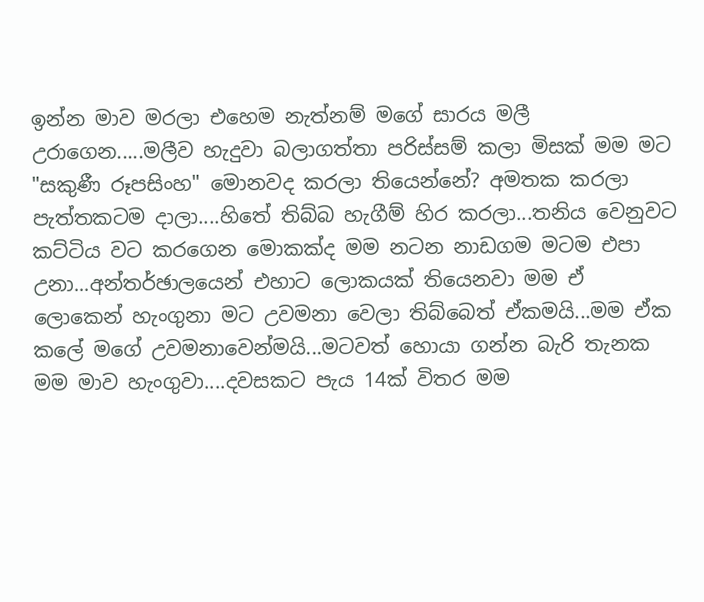ඉන්න මාව මරලා එහෙම නැත්නම් මගේ සාරය මලී උරාගෙන.....මලීව හැදුවා බලාගත්තා පරිස්සම් කලා මිසක් මම මට "සකුණී රූපසිංහ" මොනවද කරලා තියෙන්නේ? අමතක කරලා පැත්තකටම දාලා‍‍....හිතේ තිබ්බ හැගීම් හිර කරලා...තනිය වෙනුවට කට්ටිය වට කරගෙන මොකක්ද මම නටන නාඩගම මටම එපා උනා...අන්තර්ඡාලයෙන් එහාට ලොකයක් තියෙනවා මම ඒ ලොකෙන් හැංගුනා මට උවමනා වෙලා තිබ්බෙත් ඒකමයි...මම ඒක කලේ මගේ උවමනාවෙන්මයි...මටවත් හොයා ගන්න බැරි තැනක මම මාව හැංගුවා....දවසකට පැය 14ක් විතර මම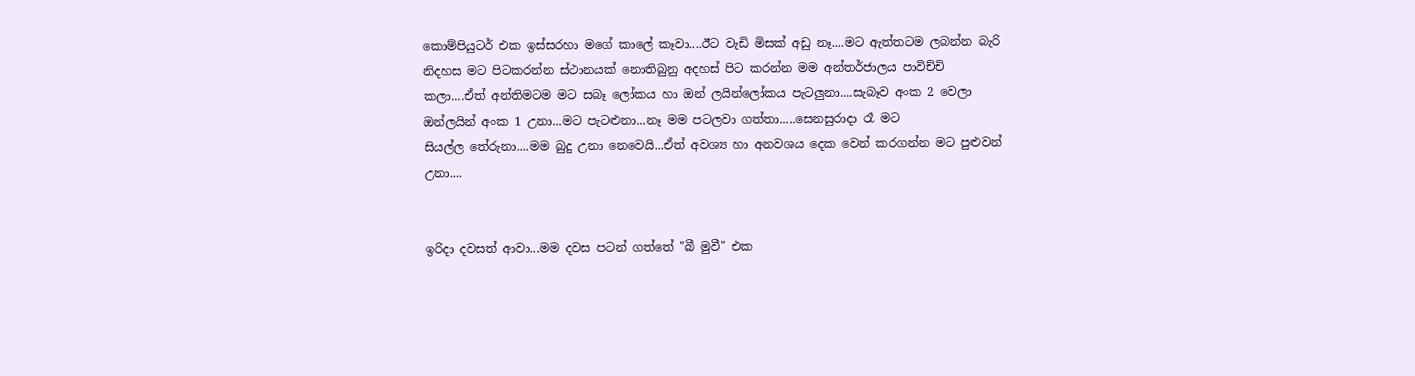කොම්පියුටර් එක ඉස්සරහා මගේ කාලේ කෑවා....ඊට‍ වැඩි මිසක් අඩු නෑ....මට ඇත්තටම ලබන්න බැරි නිදහස මට පිටකරන්න ස්ථානයක් නොතිබුනු අදහස් පිට කරන්න මම අන්තර්ජා‍ලය පාවිච්චි කලා‍‍....ඒත් අන්තිමටම මට සබෑ ලෝකය හා ‍ඔන් ලයින්ලෝකය පැටලුනා....සැබෑව අංක 2 වෙලා ඔන්ලයින් අංක 1 උනා...මට පැටළුනා...නෑ මම පටලවා ගත්තා‍‍‍‍.....සෙනසුරාදා රෑ මට සියල්ල ‍තේරුනා‍....මම බුදු උනා නෙවෙයි...ඒත් අවශ්‍ය හා අනවශය දෙක වෙන් කරගන්න මට පුළුවන් උනා....


ඉරිදා දවසත් ආවා...මම දවස පටන් ගත්තේ "බී මුවී" එක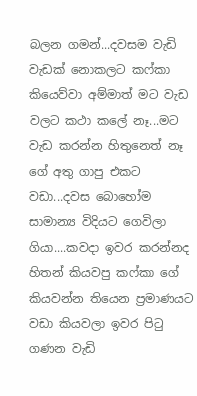බලන ගමන්...දවසම වැඩි වැ‍ඩක් නොකලට කෆ්කා කියෙව්වා‍ අම්මාත් මට වැඩ වලට කථා කලේ නෑ...මට වැඩ කරන්න හිතුනෙත් නෑ ගේ අතු ගාපු එකට වඩා...දවස බොහෝම සාමාන්‍ය විදියට ගෙවිලා ගියා‍....කවදා‍ ඉවර කරන්නද හිතන් කියවපු කෆ්කා ‍ගේ කියවන්න තියෙන ප්‍රමාණයට වඩා කියවලා ඉවර පිටු ගණන වැඩි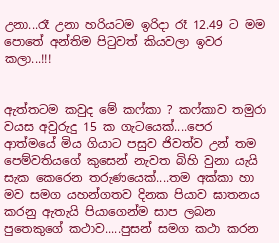උනා...රෑ උනා හරියට‍ම ඉරිදා රෑ 12.49 ට‍ මම පොතේ අන්තිම පිටුවත් කියවලා ඉවර කලා...!!!


ඇත්තටම කවුද මේ කෆ්කා ? කෆ්කාව තමුරා වයස අවුරුදු 15 ක ගැටයෙක්‍....පෙර ආත්මයේ මිය ගියාට පසුව ජිවත්ව උන් තම පෙම්වතියගේ කුසෙන් නැවත බිහි වුනා යැයි සැක කෙරෙන තරුණයෙක්....තම අක්කා හා මව සමග යහන්ගතව දිනක පියාව ඝාතනය කරනු ඇතැයි පියාගෙන්ම සාප ලබන පුතෙකු‍‍ගේ කථාව.....පුසන් සමග කථා‍ කරන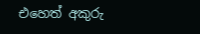එහෙත් අකුරු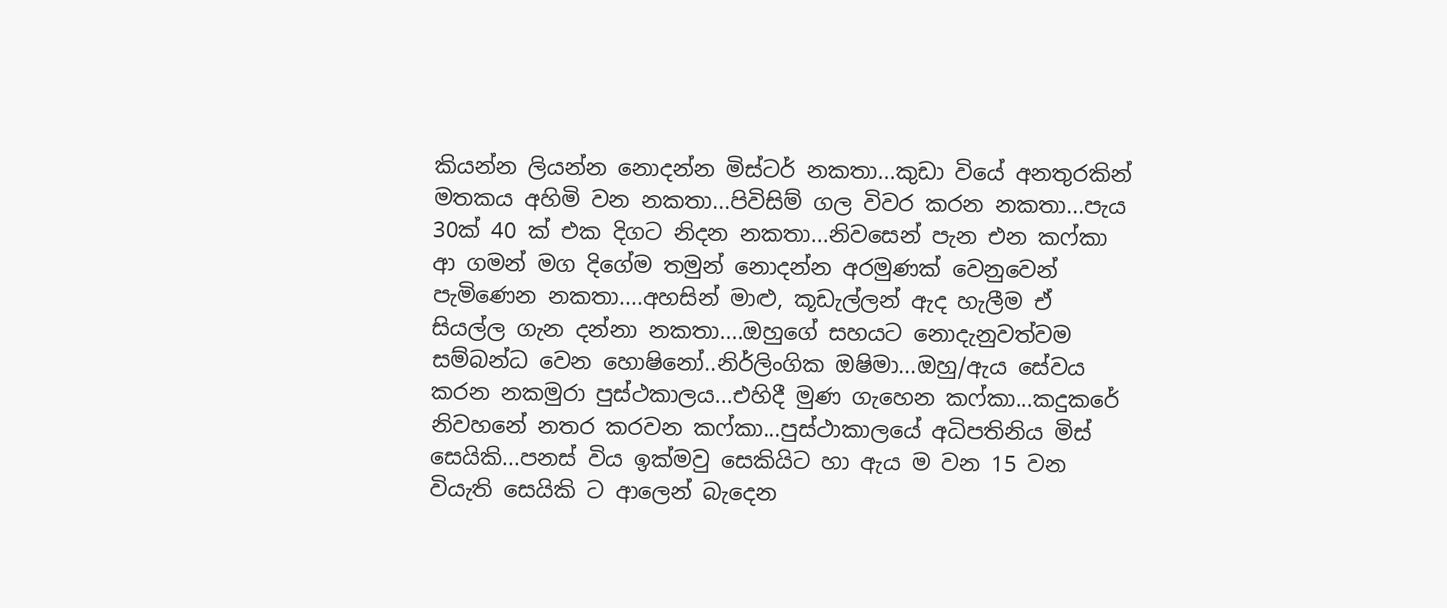කියන්න ලියන්න නොදන්න මිස්ටර් නකතා...කුඩා වියේ අනතුරකින් මතකය අහිමි වන නකතා...පිවිසිම් ගල විවර කරන නකතා...පැය 30ක් 40 ක් එක දිගට නිදන නකතා‍‍‍...නිවසෙන් පැන එන කෆ්කා ආ ගමන් මග දිගේම තමුන් නොදන්න අරමුණක් වෙනුවෙන් පැමිණෙන නකතා‍‍....අහසින් මාළු, කූඩැල්ලන් ඇද හැලීම ඒ සියල්ල ගැන දන්නා නකතා‍‍‍....ඔහුගේ සහයට නොදැනුවත්වම සම්බන්ධ වෙන හො‍ෂිනෝ..නිර්ලිංගික ඔෂිමා...ඔහු/ඇය සේවය කරන නකමුරා පුස්ථකාලය...එහිදී මුණ ගැහෙන කෆ්කා...කදුකරේ නිවහනේ නතර කරවන කෆ්කා...පුස්ථාකාලයේ අධිපතිනිය මිස් සෙයිකි...පනස් විය ඉක්මවු සෙකියිට හා ඇය ම වන 15 වන වි‍යැති සෙයිකි ට ආලෙන් බැදෙන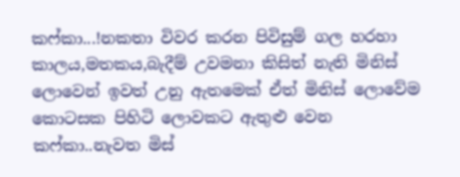ක‍ෆ්කා...!නකතා විවර කරන පිවිසුම් ගල හරහා කාලය,මතකය,බැදීම් උවමනා කිසිත් නැති ‍මිනිස් ලොවෙන් ඉවත් උනු ඇතමෙක් ඒත් මිනිස් ලොවේම කොටසක පිහිටි ලොවකට ඇතුළු වෙන කෆ්කා..නැවත මිස්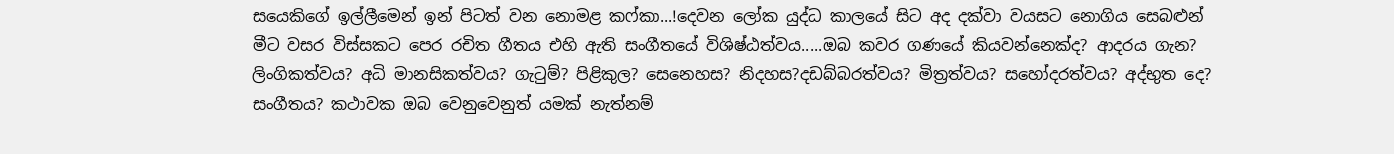සයෙකිගේ ‍ඉල්ලීමෙන් ඉන් පිටත් වන නොමළ කෆ්කා‍‍‍...!දෙවන ලෝක යුද්ධ කාලයේ සිට අද දක්වා වයසට නොගිය සෙබළුන් මීට වසර විස්සකට පෙර රචිත ගීතය එහි ඇති සංගීතයේ විශිෂ්ඨත්වය.....ඔබ කවර ගණයේ කියවන්නෙක්ද? ආදරය ගැන? ලිංගිකත්වය? අධි මානසිකත්වය? ගැටුම්? පිළිකුල? සෙනෙහස? නිදහස?දඩබ්බරත්වය? මිත්‍රත්වය? සහෝදරත්ව‍‍ය? අද්භුත ‍දෙ? සංගීතය? කථාවක ඔබ වෙනුවෙනුත් ‍‍යමක් නැත්නම්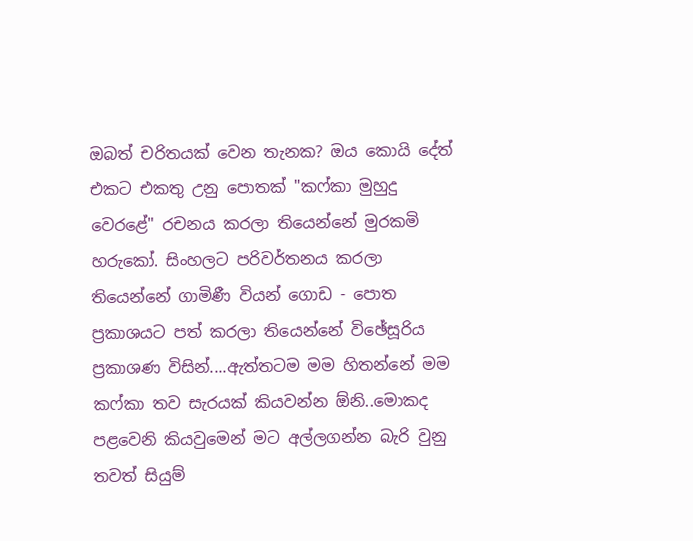ඔබත් චරිතයක් වෙන තැනක? ඔය කොයි දේත් එකට එකතු උනු පොතක් "කෆ්කා මුහුදු වෙරළේ" රචනය කරලා තියෙන්නේ මුරකමි හරුකෝ. සිංහලට‍ පරිවර්තනය කරලා තියෙන්නේ ගාමිණී වියන් ගොඩ - පොත ප්‍රකාශයට පත් කරලා තියෙන්නේ විඡේසූරිය ප්‍රකාශණ විසින්....ඇත්තටම මම හිතන්නේ මම කෆ්කා තව සැරයක් කියවන්න ඕනි..මොකද පළවෙනි කියවුමෙන් මට අල්ලගන්න බැරි වුනු තවත් සියුම්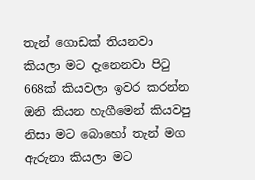තැන් ගොඩක් තියනවා කියලා මට දැනෙනවා පිටු 668ක් කියවලා ඉවර කරන්න ඔනි කියන හැගීමෙන් කියවපු නිසා මට බොහෝ තැන් මග ඇරුනා කියලා මට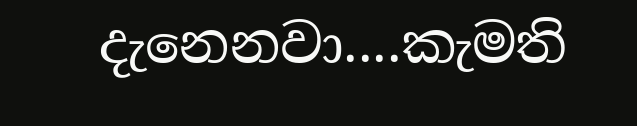දැනෙනවා....කැමති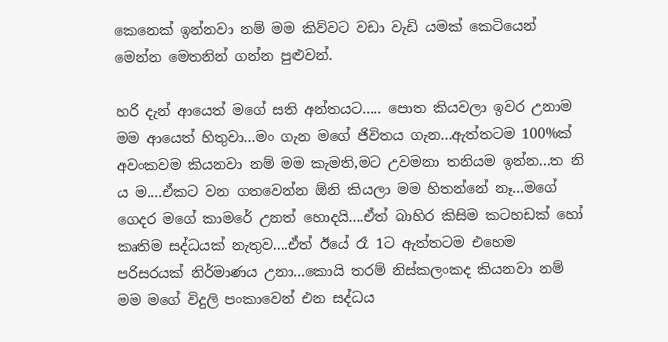කෙනෙක් ඉන්නවා නම් මම කිව්වට වඩා වැඩි යමක් කෙටියෙන් මෙන්න මෙතනින් ගන්න පුළුවන්.

හරි දැන් ආයෙත් මගේ සති අන්තයට..... පොත කියවලා ඉවර උනාම මම ආයෙත් හිතුවා...මං ගැන මගේ ජිවිතය ගැන...ඇත්තටම 100%ක් අවංකවම කියනවා නම් මම කැමති,ම‍ට උවමනා තනියම ඉන්න...ත නි ය ම....ඒකට වන ගතවෙන්න ඕනි කියලා මම හිතන්නේ නෑ...ම‍ගේ ගෙදර මගේ කාමරේ උනත් හොදයි....ඒත් බාහිර කිසිම ක‍ටහඩක් හෝ කෘතිම සද්ධයක් නැතුව....ඒත් ඊයේ රෑ 1ට ඇත්තට‍ම එහෙම පරිසරයක් නිර්මාණය උනා...කොයි තරම් නිස්කලංකද කියනවා නම් මම මගේ විදුලි පංකාවෙන් ‍එන සද්ධය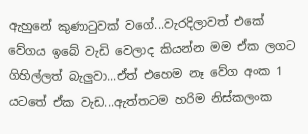ඇහුනේ කුණාටුවක් වගේ...වැරදිලාවත් එකේ වේගය ඉබේ වැඩි වෙලාද කියන්න මම ඒක ලගට ගිහිල්ලත් බැලුවා...ඒත් එහෙම නෑ වේග අංක 1 යටතේ ඒක ‍වැඩ...ඇත්තටම හරිම නිස්කලංක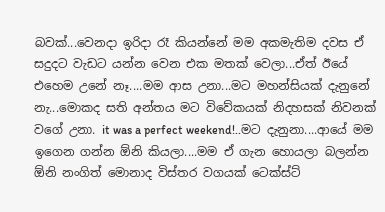බවක්...වෙනදා ඉරිදා රෑ කියන්නේ මම අකමැතිම දවස ඒ සදුදට වැඩට යන්න වෙන එක මතක් වෙලා...ඒත් ඊයේ එහෙම උනේ නෑ....මම ආස උනා...මට මහන්සියක් දැනුනේ නැ...මොකද සති අන්තය මට විවේකයක් නිදහසක් නිවනක් වගේ උනා. it was a perfect weekend!..මට දැනුනා....ආයේ මම ඉගෙන ගන්න ඕනි කියලා....මම ඒ ගැන හොයලා බලන්න ඕනි නංගිත් මොනාද විස්තර වගයක් ටෙක්ස්‍ට්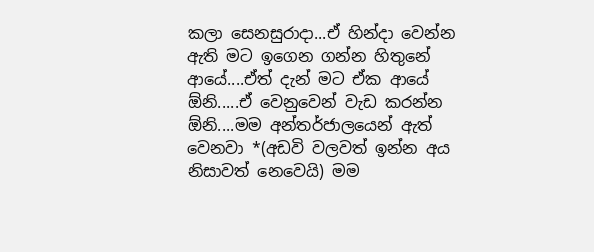කලා ‍සෙනසුරාදා...ඒ හින්දා වෙන්න ඇති මට ඉගෙන ගන්න හිතුනේ ආයේ....ඒත් දැන් මට ඒක ආයේ ඕනි.....ඒ වෙනුවෙන් වැඩ කරන්න ඕනි....මම අන්තර්ජාලයෙන් ඇත් වෙනවා *(අඩවි වලවත් ඉන්න අය නිසාවත් නෙවෙයි) මම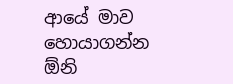ආයේ මාව හොයාගන්න ඕනි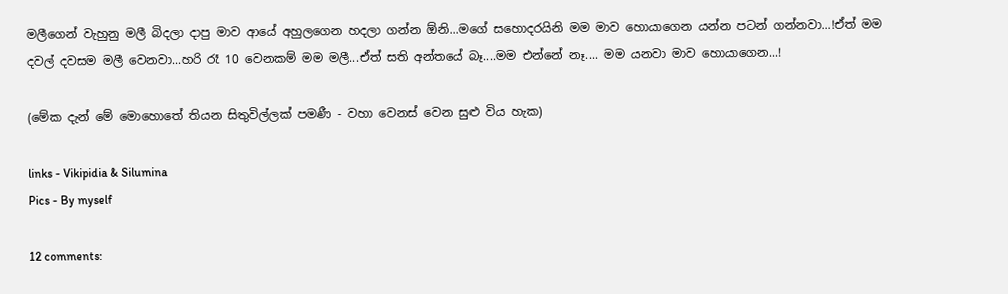මලීගෙන් වැහුනු මලී බිදලා දාපු මාව ආයේ අහුලගෙන හදලා ගන්න ඕනි...මගේ සහොදරයිනි මම මාව හොයාගෙන යන්න පටන් ගන්නවා...!ඒත් මම දවල් දවසම මලී වෙනවා...හරි රෑ 10 වෙනකම් මම මලී...ඒත් සති අන්තයේ බෑ....මම එන්නේ නෑ.... මම යනවා මාව හොයාගෙන...!

(මේක දැන් මේ මොහොතේ තියන සිතුවිල්ලක් පමණී - වහා වෙනස් වෙන සුළු විය හැක)

links - Vikipidia & Silumina
Pics - By myself

12 comments: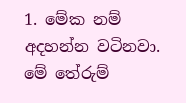1. මේක නම් අදහන්න වටිනවා. මේ තේරුම්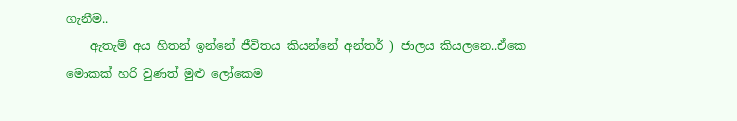ගැනීම..
    ඇතැම් අය හිතන් ඉන්නේ ජීවිතය කියන්නේ ‍අන්තර් ) ජාලය කියලනෙ..ඒකෙ මොකක් හරි වුණත් මුළු ලෝකෙම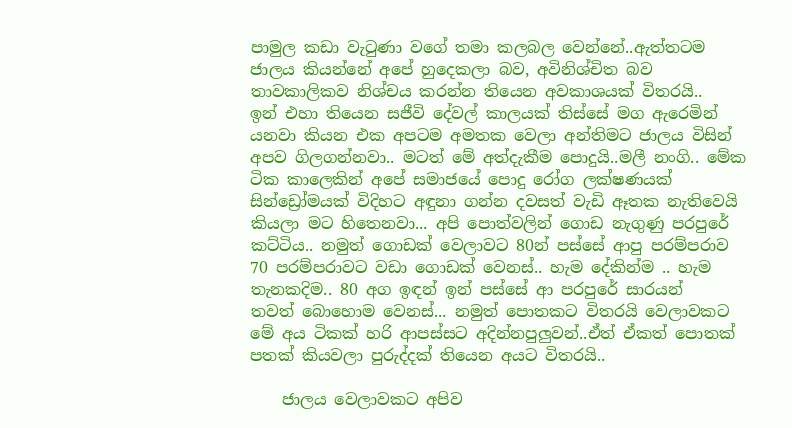පාමුල කඩා වැටුණා ‍වගේ තමා කලබල වෙන්නේ..ඇත්තටම ජාලය කියන්නේ අපේ හුදෙකලා බව, අවිනිශ්චිත බව තාවකාලිකව නිශ්චය කරන්න තියෙන අවකාශයක් විතරයි.. ඉන් ‍එහා තියෙන සජීවි දේවල් කාලයක් තිස්සේ මග ඇරෙමින් යනවා කියන එක අපටම අමතක වෙලා අන්තිමට ජාලය විසින් අපව ගිලගන්නවා.. මටත් මේ අත්දැකීම පොදුයි..මලී නංගි.. මේක ටික කාලෙකින් අපේ සමාජයේ පොදු රෝග ලක්ෂණයක් සින්ඩ්‍රෝමයක් විදිහට අඳුනා ගන්න දවසත් වැඩි ඈතක නැතිවෙයි කියලා මට හිතෙනවා... අපි පොත්වලින් ගොඩ නැගුණු පරපුරේ කට්ටිය.. නමුත් ගොඩක් වෙලාවට 80න් පස්සේ ආපු පරම්පරාව 70 පරම්පරාවට වඩා ගොඩක් වෙනස්.. හැම දේකින්ම .. හැම තැනකදිම.. 80 අග ඉඳන් ඉන් පස්සේ ආ පරපුරේ සාරයන් තවත් ‍බොහොම වෙනස්... නමුත් පොතකට විතරයි වෙලාවකට මේ අය ටිකක් හරි ආපස්සට අදින්නපුලුවන්..ඒත් ඒකත් පොතක් පතක් කියවලා පුරුද්දක් තියෙන අයට විතරයි..

    ජාලය වෙලාවකට අපිව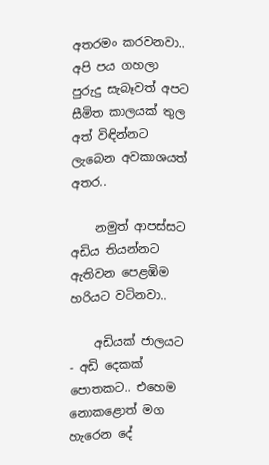අතරමං කරවනවා.. අපි පය ගහලා පුරුදු සැබෑවත් අපට සීමිත කාලයක් තුල අත් විඳින්නට ලැබෙන අවකාශයත් අතර..

    නමුත් ආපස්සට අඩිය තියන්නට ඇතිවන පෙළඹිම හරියට වටිනවා..

    අඩියක් ජාලයට - අඩි දෙකක් පොතකට.. එහෙම නො‍කළොත් මග හැරෙන දේ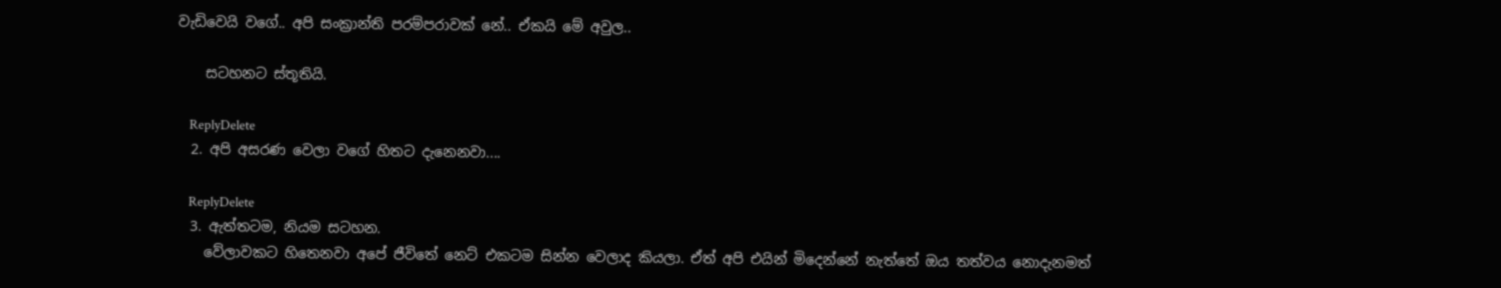වැඩිවෙයි වගේ.. අපි සංක්‍රාන්ති පරම්පරාවක් නේ.. ඒකයි මේ අවුල..

    සටහනට ස්තූතියි.

    ReplyDelete
  2. අපි අසරණ වෙලා වගේ හිතට දැනෙනවා....

    ReplyDelete
  3. ඇත්තටම, නියම සටහන.
    වේලාවකට හිතෙනවා අපේ ජීවිතේ නෙට් එකටම සින්න වෙලාද කියලා. ඒත් අපි එයින් මිදෙන්නේ නැත්තේ ඔය තත්වය නොදැනමත්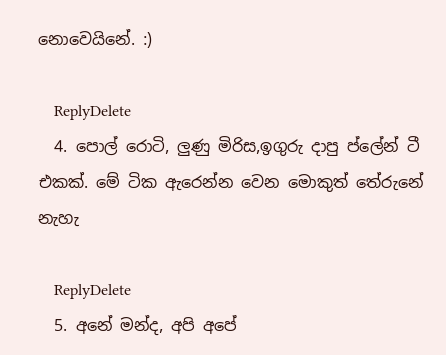නොවෙයිනේ. :)

    ReplyDelete
  4. පොල් රොටි, ලුණු මිරිස,ඉගුරු දාපු ප්ලේන් ටී එකක්. මේ ටික ඇරෙන්න වෙන මොකුත් තේරුනේ නැහැ

    ReplyDelete
  5. අනේ මන්ද, අපි අපේ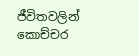ජීවිතවලින් කොච්චර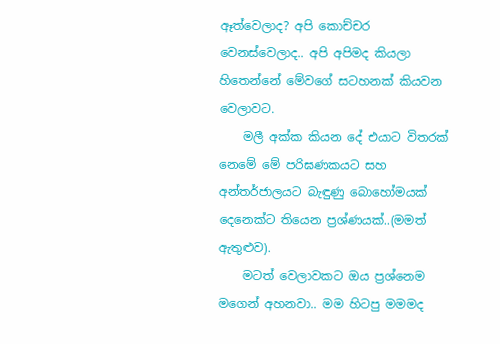ඈත්වෙලාද? අපි කොච්චර වෙනස්වෙලාද.. අපි අපිමද කියලා හිතෙන්නේ මේවගේ සටහනක් කියවන වෙලාවට.
    මලී අක්ක කියන දේ එයාට විතරක් නෙමේ මේ පරිඝණකයට සහ අන්තර්ජාලයට බැඳුණු බොහෝමයක් දෙනෙක්ට තියෙන ප්‍රශ්ණයක්..(මමත් ඇතුළුව).
    මටත් වෙලාවකට ඔය ප්‍රශ්නෙම මගෙන් අහනවා.. මම හිටපු මමමද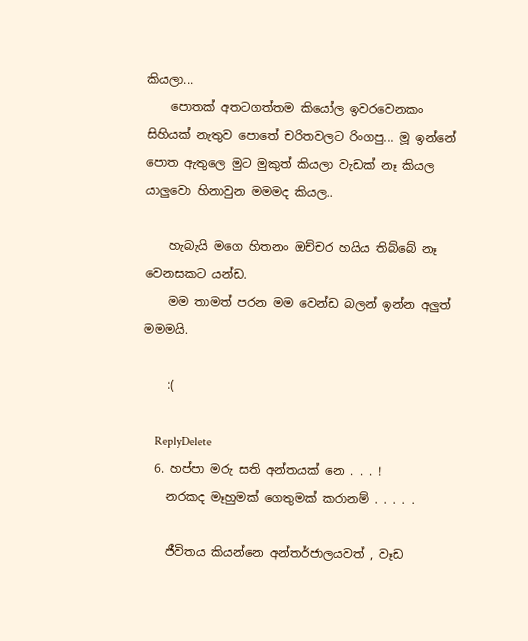කියලා...
    පොතක් අතටගත්තම කියෝල ඉවරවෙනකං සිහියක් නැතුව පොතේ චරිතවලට රිංගපු... මූ ඉන්නේ පොත ඇතුලෙ මුට මුකුත් කියලා වැඩක් නෑ කියල යාලුවො හිනාවුන මමමද කියල..

    හැබැයි මගෙ හිතනං ඔච්චර හයිය තිබ්බේ නෑ වෙනසකට යන්ඩ.
    මම තාමත් පරන මම වෙන්ඩ බලන් ඉන්න අලුත් මමමයි.

    :(

    ReplyDelete
  6. හප්පා මරු සති අන්තයක් නෙ . . . !
    නරකද මෑහුමක් ගෙතුමක් කරානම් . . . . .

    ජීවිතය කියන්නෙ අන්තර්ජාලයවත් , වෑඩ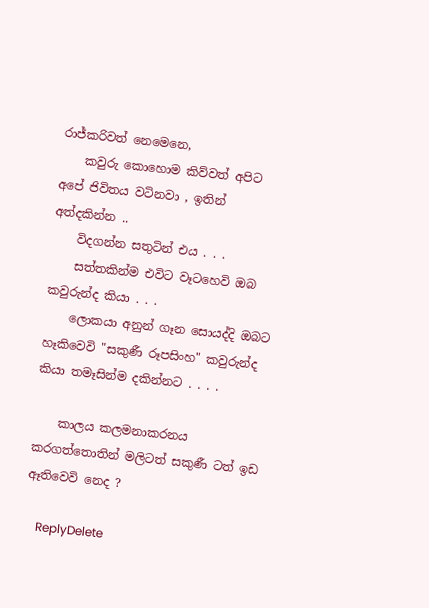රාජ්කරිවත් නෙමෙනෙ,
    කවුරු කොහොම කිව්වත් අපිට අපේ ජිවිතය වටිනවා , ඉතින් අත්දකින්න ..
    විදගන්න සතුටින් එය . . .
    සත්තකින්ම එවිට වෑටහෙවි ඔබ කවුරුන්ද කියා . . .
    ලොකයා අනුන් ගෑන සොයද්දි ඔබට හෑකිවෙවි "සකුණී රූපසිංහ" කවුරුන්ද කියා තමෑසින්ම දකින්නට . . . .

    කාලය කලමනාකරනය කරගත්තොතින් මලිටත් සකුණී ටත් ඉඩ ඈතිවෙවි නෙද ?

    ReplyDelete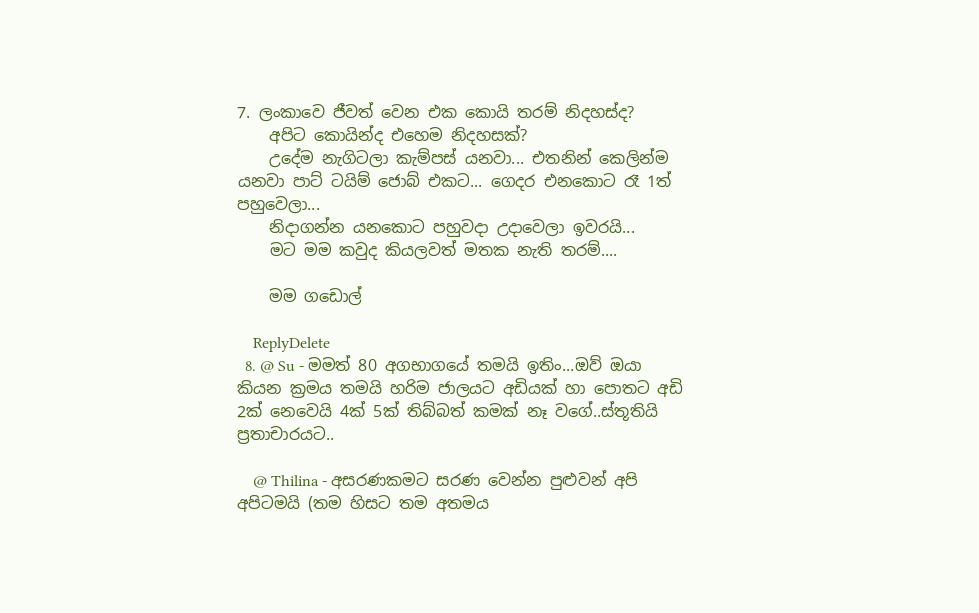7. ලංකාවෙ ජීවත් වෙන එක කොයි තරම් නිදහස්ද?
    අපිට කොයින්ද එහෙම නිදහසක්?
    උදේම නැගිටලා කැම්පස් යනවා... එතනින් කෙලින්ම යනවා පාට් ටයිම් ජොබ් එකට... ගෙදර එනකොට රෑ 1ත් පහුවෙලා...
    නිදාගන්න යනකොට පහුවදා උදාවෙලා ඉවරයි...
    මට මම කවුද කියලවත් මතක නැති තරම්....

    මම ගඩොල්

    ReplyDelete
  8. @ Su - මමත් 80 අගභාගයේ තමයි ඉතිං...ඔව් ඔයා කියන ක්‍රමය තමයි හරිම ජාලයට‍ අඩියක් හා පොතට අඩි 2ක් නෙවෙයි 4ක් 5ක් තිබ්බත් කමක් නෑ වගේ..ස්තූතියි ප්‍රතාචාරයට..

    @ Thilina - අසරණකමට සරණ වෙන්න පුළුවන් අපි අපිටමයි (තම හිසට තම අතමය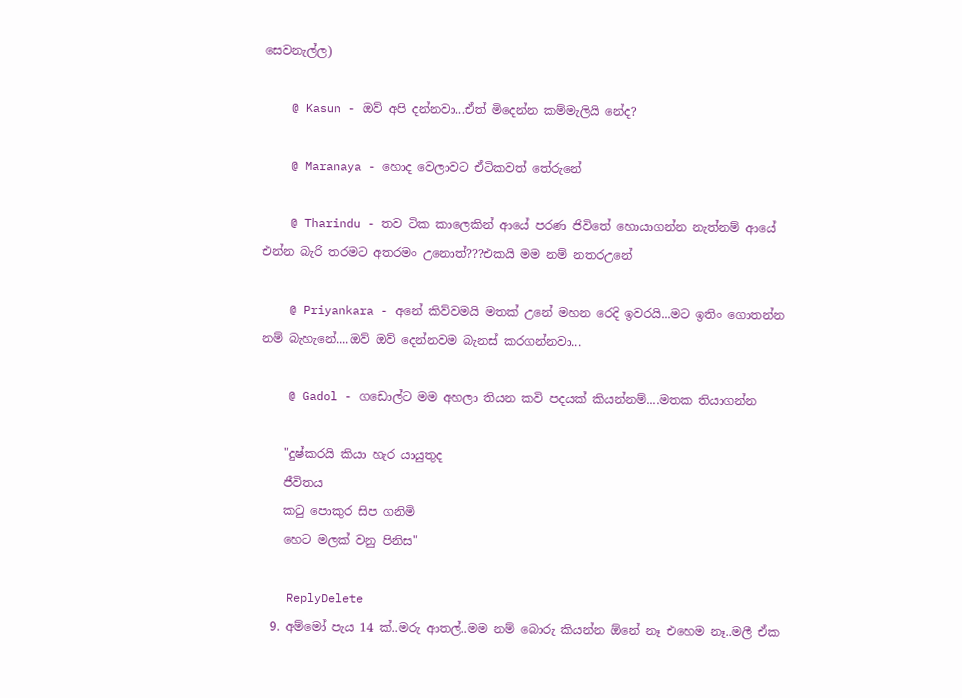සෙවනැල්ල)

    @ Kasun - ඔව් අපි දන්නවා...ඒත් මිදෙන්න කම්මැලියි නේද?

    @ Maranaya - හොද වෙලාවට ඒටිකවත් තේරුනේ

    @ Tharindu - තව ‍‍ටික කාලෙකින් ආයේ පරණ ජිවිතේ හොයාගන්න නැත්නම් ආයේ එන්න බැරි තරමට අතරමං උනොත්???එකයි මම නම් නතරඋනේ

    @ Priyankara - අනේ කිව්වමයි මතක් උනේ මහන රෙදි ඉවරයි...මට ඉතිං ගොතන්න නම් බැහැනේ....ඔව් ඔව් දෙන්නවම බැනස් කරගන්නවා...

    @ Gadol - ගඩොල්ට මම අහලා තියන කවි පදයක් කියන්නම්....මතක තියාගන්න

    "දුෂ්කරයි කියා හැර යායුතුද
    ජීවිතය
    කටු පොකුර සිප ගනිමි
    හෙට මලක් වනු පිනිස"

    ReplyDelete
  9. අම්මෝ පැය 14 ක්..මරු ආතල්..මම නම් බොරු කියන්න ඕනේ නෑ එහෙම නෑ..මලී ඒක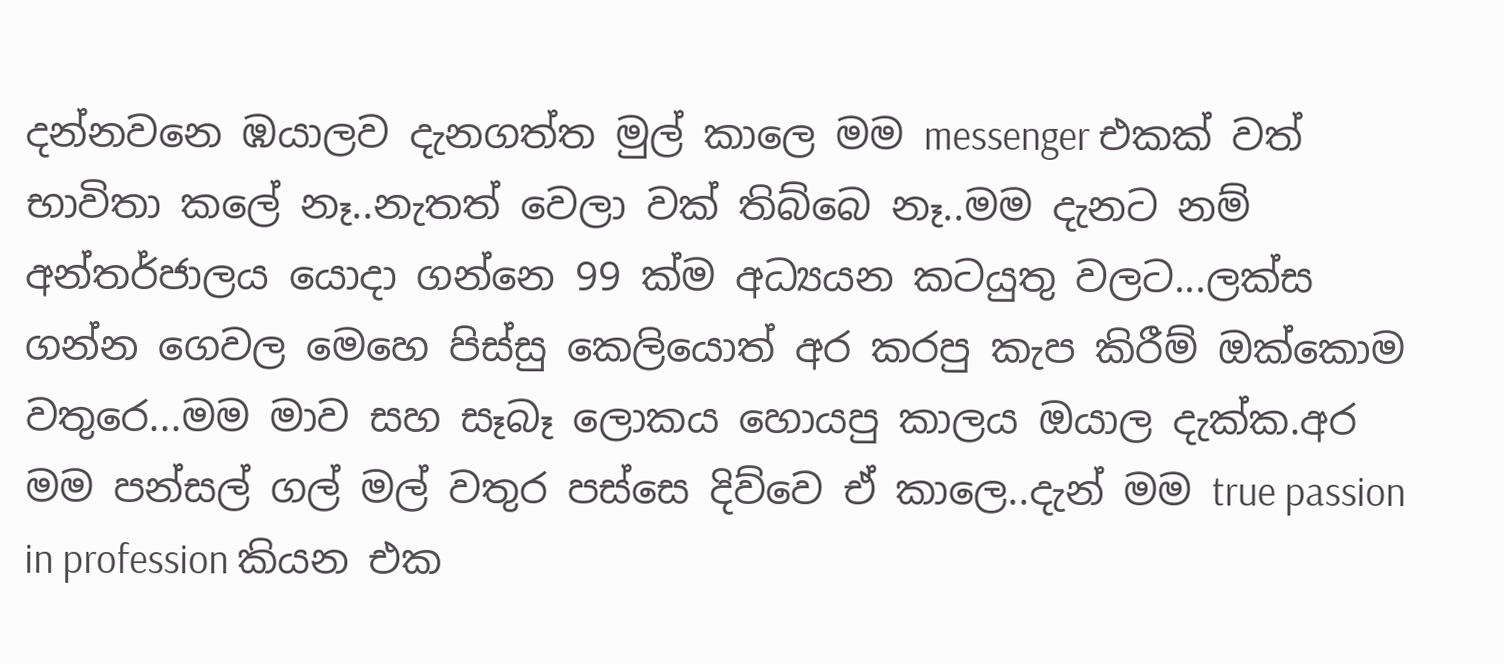දන්නවනෙ ඹයාලව දැනගත්ත මුල් කාලෙ මම messenger එකක් වත් භාවිතා කලේ නෑ..නැතත් වෙලා වක් තිබ්බෙ නෑ..මම දැනට නම් අන්තර්ජාලය යොදා ගන්නෙ 99 ක්ම අධ්‍යයන කටයුතු වලට...ලක්ස ගන්න ගෙවල මෙහෙ පිස්සු කෙලියොත් අර කරපු කැප කිරීම් ඔක්කොම වතුරෙ...මම මාව සහ සෑබෑ ලොකය හොයපු කාලය ඔයාල දැක්ක.අර මම පන්සල් ගල් මල් වතුර පස්සෙ දිව්වෙ ඒ කාලෙ..දැන් මම true passion in profession කියන එක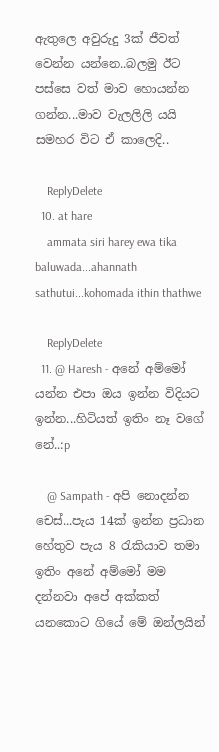ඇතුලෙ අවුරුදු 3ක් ජීවත් වෙන්න යන්නෙ..බලමු ඊට පස්සෙ වත් මාව හොයන්න ගන්න...මාව වැලලිලි යයි සමහර විට ඒ කාලෙදි..

    ReplyDelete
  10. at hare
    ammata siri harey ewa tika baluwada...ahannath sathutui...kohomada ithin thathwe

    ReplyDelete
  11. @ Haresh - අනේ අම්මෝ යන්න එපා ඔය ඉන්න විදියට ඉන්න...හිටියත් ඉතිං නෑ වගේ නේ..:p

    @ Sampath - අපි නොදන්න චෙස්...පැය 14ක් ඉන්න ප්‍රධාන හේතුව පැය 8 රැකියාව තමා ඉතිං අනේ අම්මෝ මම දන්නවා අපේ අක්කත් යනකොට ගියේ මේ ඔන්ලයින්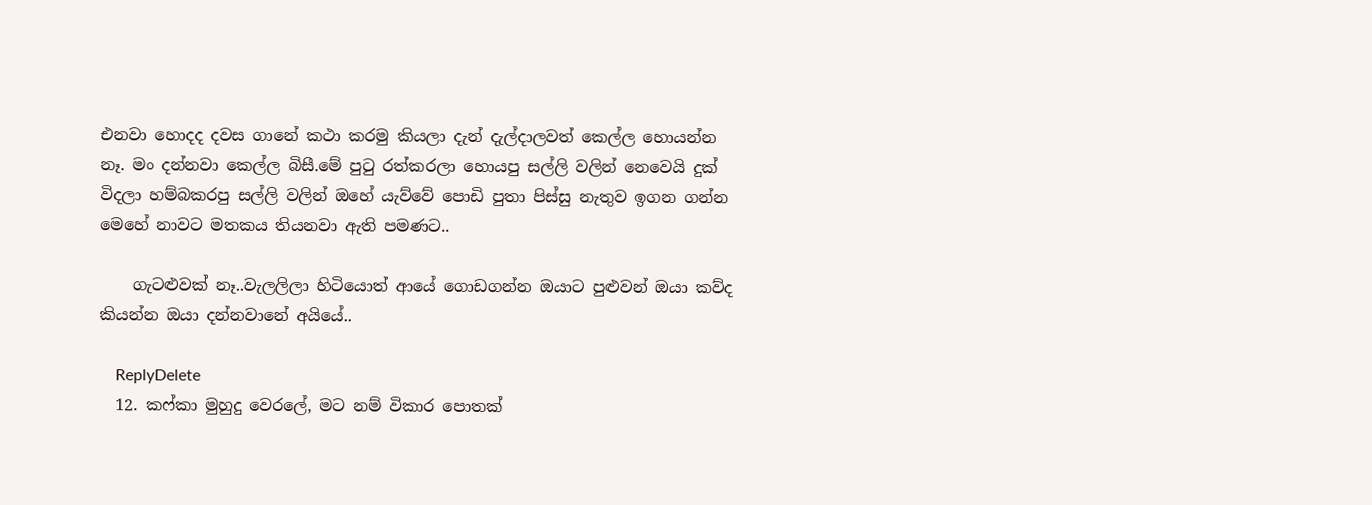එනවා හොදද දවස ගානේ කථා කරමු කියලා දැන් දැල්දාලවත් කෙල්ල හොයන්න නෑ. මං දන්නවා කෙල්ල බිසී.මේ පුටු රත්කරලා හොයපු සල්ලි වලින් නෙවෙයි දුක් විදලා හම්බකරපු සල්ලි වලින් ඔහේ යැව්වේ පොඩි පුතා පිස්සු නැතුව ඉගන ගන්න මෙහේ නාවට මතකය තියනවා‍ ඇති පමණට..

    ගැටළුවක් නෑ..වැලලිලා හිටියොත් ආයේ ‍‍ගොඩගන්න ඔයාට පුළුවන් ඔයා කව්ද කියන්න ඔයා දන්නවානේ අයියේ..

    ReplyDelete
  12. කෆ්කා මුහුදු වෙරලේ, මට නම් විකාර පොතක්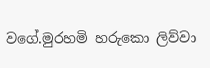වගේ.මුරහමි හරුකො ලිව්වා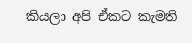කියලා අපි ඒකට කැමති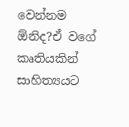වෙන්නම ඕනිද?ඒ වගේ කෘතියකින් සාහිත්‍යයට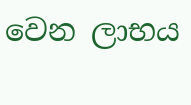වෙන ලාභය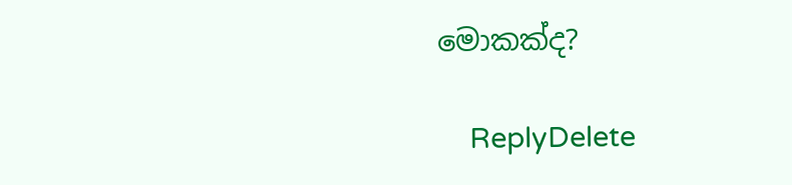මොකක්ද?

    ReplyDelete